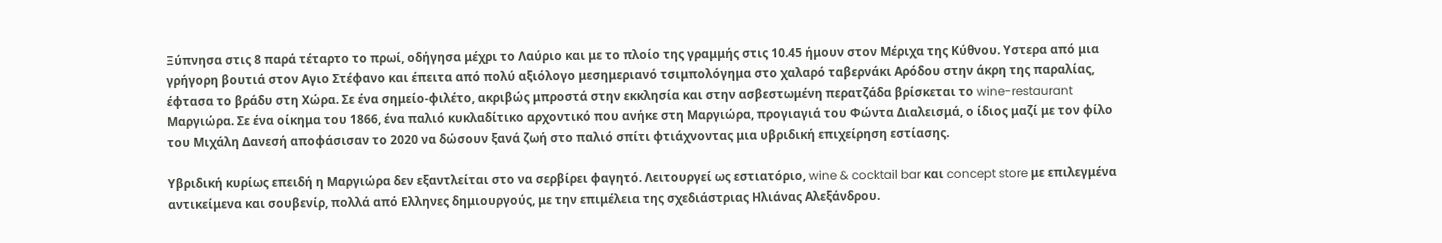Ξύπνησα στις 8 παρά τέταρτο το πρωί, οδήγησα μέχρι το Λαύριο και με το πλοίο της γραμμής στις 10.45 ήμουν στον Μέριχα της Κύθνου. Υστερα από μια γρήγορη βουτιά στον Αγιο Στέφανο και έπειτα από πολύ αξιόλογο μεσημεριανό τσιμπολόγημα στο χαλαρό ταβερνάκι Αρόδου στην άκρη της παραλίας, έφτασα το βράδυ στη Χώρα. Σε ένα σημείο-φιλέτο, ακριβώς μπροστά στην εκκλησία και στην ασβεστωμένη περατζάδα βρίσκεται το wine-restaurant Μαργιώρα. Σε ένα οίκημα του 1866, ένα παλιό κυκλαδίτικο αρχοντικό που ανήκε στη Μαργιώρα, προγιαγιά του Φώντα Διαλεισμά, ο ίδιος μαζί με τον φίλο του Μιχάλη Δανεσή αποφάσισαν το 2020 να δώσουν ξανά ζωή στο παλιό σπίτι φτιάχνοντας μια υβριδική επιχείρηση εστίασης.

Υβριδική κυρίως επειδή η Μαργιώρα δεν εξαντλείται στο να σερβίρει φαγητό. Λειτουργεί ως εστιατόριο, wine & cocktail bar και concept store με επιλεγμένα αντικείμενα και σουβενίρ, πολλά από Ελληνες δημιουργούς, με την επιμέλεια της σχεδιάστριας Ηλιάνας Αλεξάνδρου.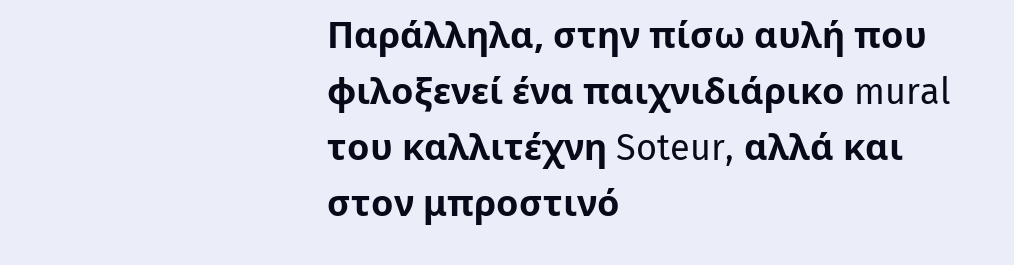Παράλληλα, στην πίσω αυλή που φιλοξενεί ένα παιχνιδιάρικο mural του καλλιτέχνη Soteur, αλλά και στον μπροστινό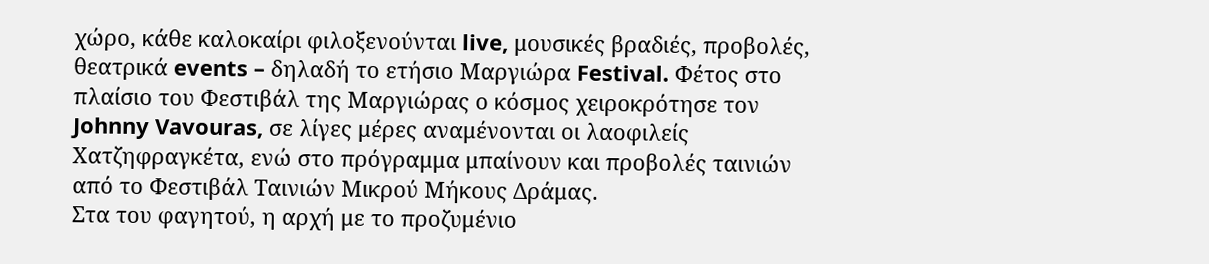χώρο, κάθε καλοκαίρι φιλοξενούνται live, μουσικές βραδιές, προβολές, θεατρικά events – δηλαδή το ετήσιο Μαργιώρα Festival. Φέτος στο πλαίσιο του Φεστιβάλ της Μαργιώρας ο κόσμος χειροκρότησε τον Johnny Vavouras, σε λίγες μέρες αναμένονται οι λαοφιλείς Χατζηφραγκέτα, ενώ στο πρόγραμμα μπαίνουν και προβολές ταινιών από το Φεστιβάλ Ταινιών Μικρού Μήκους Δράμας.
Στα του φαγητού, η αρχή με το προζυμένιο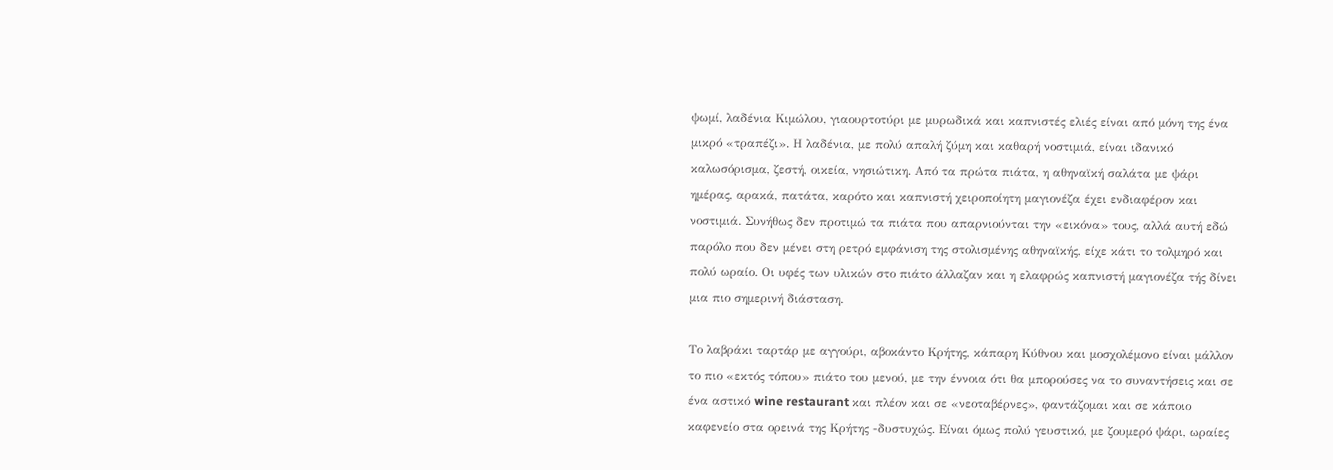ψωμί, λαδένια Κιμώλου, γιαουρτοτύρι με μυρωδικά και καπνιστές ελιές είναι από μόνη της ένα μικρό «τραπέζι». Η λαδένια, με πολύ απαλή ζύμη και καθαρή νοστιμιά, είναι ιδανικό καλωσόρισμα, ζεστή, οικεία, νησιώτικη. Από τα πρώτα πιάτα, η αθηναϊκή σαλάτα με ψάρι ημέρας, αρακά, πατάτα, καρότο και καπνιστή χειροποίητη μαγιονέζα έχει ενδιαφέρον και νοστιμιά. Συνήθως δεν προτιμώ τα πιάτα που απαρνιούνται την «εικόνα» τους, αλλά αυτή εδώ παρόλο που δεν μένει στη ρετρό εμφάνιση της στολισμένης αθηναϊκής, είχε κάτι το τολμηρό και πολύ ωραίο. Οι υφές των υλικών στο πιάτο άλλαζαν και η ελαφρώς καπνιστή μαγιονέζα τής δίνει μια πιο σημερινή διάσταση.

Το λαβράκι ταρτάρ με αγγούρι, αβοκάντο Κρήτης, κάπαρη Κύθνου και μοσχολέμονο είναι μάλλον το πιο «εκτός τόπου» πιάτο του μενού, με την έννοια ότι θα μπορούσες να το συναντήσεις και σε ένα αστικό wine restaurant και πλέον και σε «νεοταβέρνες», φαντάζομαι και σε κάποιο καφενείο στα ορεινά της Κρήτης -δυστυχώς. Είναι όμως πολύ γευστικό, με ζουμερό ψάρι, ωραίες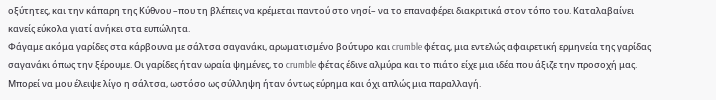οξύτητες, και την κάπαρη της Κύθνου –που τη βλέπεις να κρέμεται παντού στο νησί– να το επαναφέρει διακριτικά στον τόπο του. Καταλαβαίνει κανείς εύκολα γιατί ανήκει στα ευπώλητα.
Φάγαμε ακόμα γαρίδες στα κάρβουνα με σάλτσα σαγανάκι, αρωματισμένο βούτυρο και crumble φέτας, μια εντελώς αφαιρετική ερμηνεία της γαρίδας σαγανάκι όπως την ξέρουμε. Οι γαρίδες ήταν ωραία ψημένες, το crumble φέτας έδινε αλμύρα και το πιάτο είχε μια ιδέα που άξιζε την προσοχή μας. Μπορεί να μου έλειψε λίγο η σάλτσα, ωστόσο ως σύλληψη ήταν όντως εύρημα και όχι απλώς μια παραλλαγή.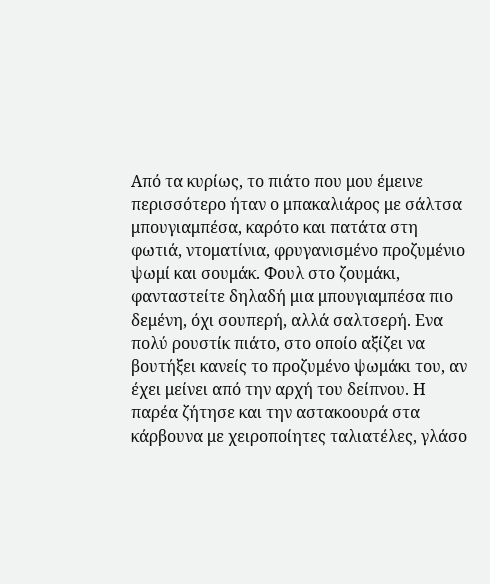Από τα κυρίως, το πιάτο που μου έμεινε περισσότερο ήταν ο μπακαλιάρος με σάλτσα μπουγιαμπέσα, καρότο και πατάτα στη φωτιά, ντοματίνια, φρυγανισμένο προζυμένιο ψωμί και σουμάκ. Φουλ στο ζουμάκι, φανταστείτε δηλαδή μια μπουγιαμπέσα πιο δεμένη, όχι σουπερή, αλλά σαλτσερή. Ενα πολύ ρουστίκ πιάτο, στο οποίο αξίζει να βουτήξει κανείς το προζυμένο ψωμάκι του, αν έχει μείνει από την αρχή του δείπνου. Η παρέα ζήτησε και την αστακοουρά στα κάρβουνα με χειροποίητες ταλιατέλες, γλάσο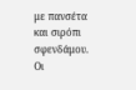με πανσέτα και σιρόπι σφενδάμου. Οι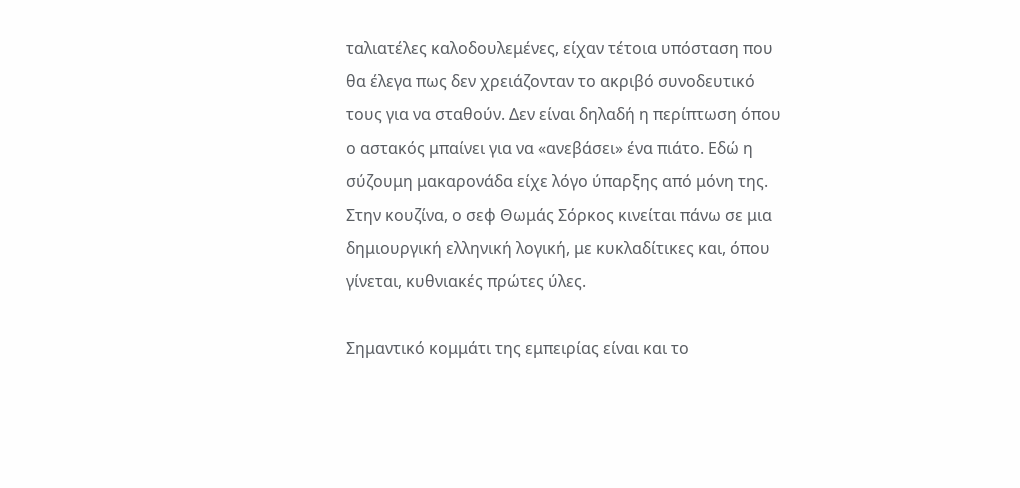ταλιατέλες καλοδουλεμένες, είχαν τέτοια υπόσταση που θα έλεγα πως δεν χρειάζονταν το ακριβό συνοδευτικό τους για να σταθούν. Δεν είναι δηλαδή η περίπτωση όπου ο αστακός μπαίνει για να «ανεβάσει» ένα πιάτο. Εδώ η σύζουμη μακαρονάδα είχε λόγο ύπαρξης από μόνη της.
Στην κουζίνα, ο σεφ Θωμάς Σόρκος κινείται πάνω σε μια δημιουργική ελληνική λογική, με κυκλαδίτικες και, όπου γίνεται, κυθνιακές πρώτες ύλες.

Σημαντικό κομμάτι της εμπειρίας είναι και το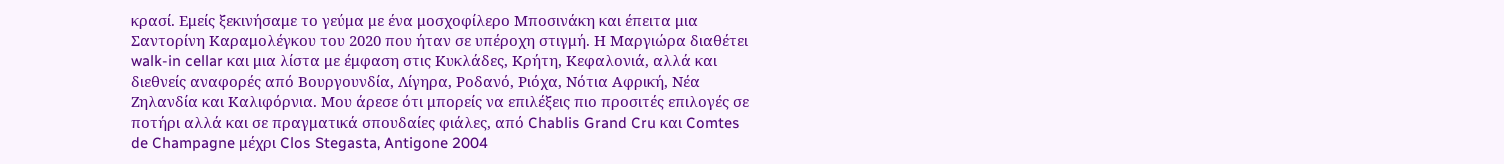κρασί. Εμείς ξεκινήσαμε το γεύμα με ένα μοσχοφίλερο Μποσινάκη και έπειτα μια Σαντορίνη Καραμολέγκου του 2020 που ήταν σε υπέροχη στιγμή. Η Μαργιώρα διαθέτει walk-in cellar και μια λίστα με έμφαση στις Κυκλάδες, Κρήτη, Κεφαλονιά, αλλά και διεθνείς αναφορές από Βουργουνδία, Λίγηρα, Ροδανό, Ριόχα, Νότια Αφρική, Νέα Ζηλανδία και Καλιφόρνια. Μου άρεσε ότι μπορείς να επιλέξεις πιο προσιτές επιλογές σε ποτήρι αλλά και σε πραγματικά σπουδαίες φιάλες, από Chablis Grand Cru και Comtes de Champagne μέχρι Clos Stegasta, Antigone 2004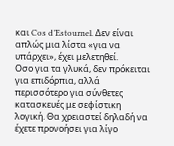και Cos d’Estournel. Δεν είναι απλώς μια λίστα «για να υπάρχει», έχει μελετηθεί.
Οσο για τα γλυκά, δεν πρόκειται για επιδόρπια, αλλά περισσότερο για σύνθετες κατασκευές με σεφίστικη λογική. Θα χρειαστεί δηλαδή να έχετε προνοήσει για λίγο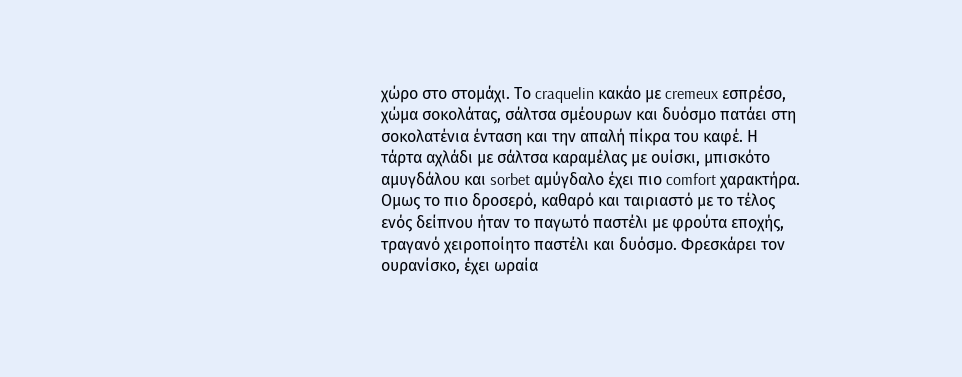χώρο στο στομάχι. Το craquelin κακάο με cremeux εσπρέσο, χώμα σοκολάτας, σάλτσα σμέουρων και δυόσμο πατάει στη σοκολατένια ένταση και την απαλή πίκρα του καφέ. Η τάρτα αχλάδι με σάλτσα καραμέλας με ουίσκι, μπισκότο αμυγδάλου και sorbet αμύγδαλο έχει πιο comfort χαρακτήρα. Ομως το πιο δροσερό, καθαρό και ταιριαστό με το τέλος ενός δείπνου ήταν το παγωτό παστέλι με φρούτα εποχής, τραγανό χειροποίητο παστέλι και δυόσμο. Φρεσκάρει τον ουρανίσκο, έχει ωραία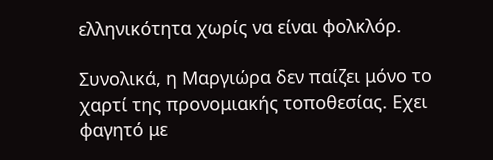ελληνικότητα χωρίς να είναι φολκλόρ.

Συνολικά, η Μαργιώρα δεν παίζει μόνο το χαρτί της προνομιακής τοποθεσίας. Εχει φαγητό με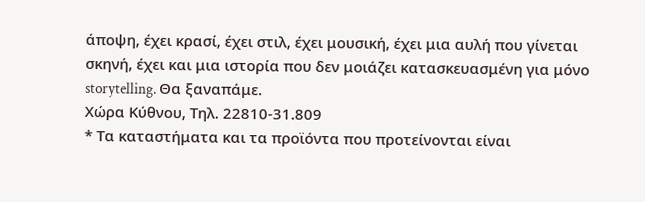άποψη, έχει κρασί, έχει στιλ, έχει μουσική, έχει μια αυλή που γίνεται σκηνή, έχει και μια ιστορία που δεν μοιάζει κατασκευασμένη για μόνο storytelling. Θα ξαναπάμε.
Χώρα Κύθνου, Τηλ. 22810-31.809
* Τα καταστήματα και τα προϊόντα που προτείνονται είναι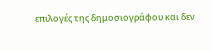επιλογές της δημοσιογράφου και δεν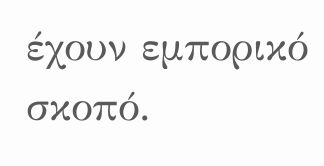έχουν εμπορικό σκοπό.